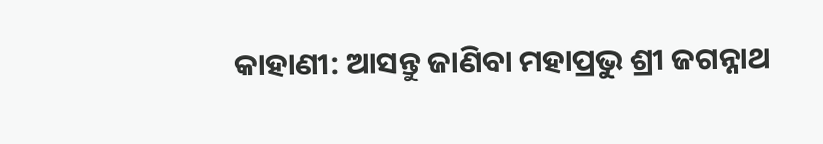କାହାଣୀ: ଆସନ୍ତୁ ଜାଣିବା ମହାପ୍ରଭୁ ଶ୍ରୀ ଜଗନ୍ନାଥ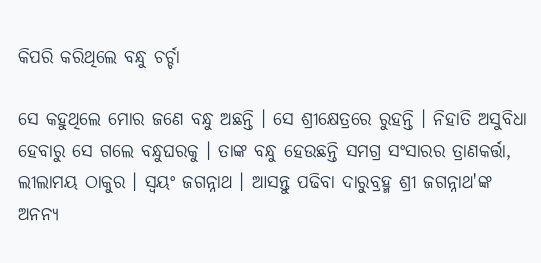କିପରି କରିଥିଲେ ବନ୍ଧୁ ଚର୍ଚ୍ଚା

ସେ କହୁଥିଲେ ମୋର ଜଣେ ବନ୍ଧୁ ଅଛନ୍ତି । ସେ ଶ୍ରୀକ୍ଷେତ୍ରରେ ରୁହନ୍ତି । ନିହାତି ଅସୁବିଧା ହେବାରୁ ସେ ଗଲେ ବନ୍ଧୁଘରକୁ । ତାଙ୍କ ବନ୍ଧୁ ହେଉଛନ୍ତି ସମଗ୍ର ସଂସାରର ତ୍ରାଣକର୍ତ୍ତା, ଲୀଲାମୟ ଠାକୁର । ସ୍ଵୟଂ ଜଗନ୍ନାଥ । ଆସନ୍ତୁ ପଢିବା ଦାରୁବ୍ରହ୍ମ ଶ୍ରୀ ଜଗନ୍ନାଥ'ଙ୍କ ଅନନ୍ୟ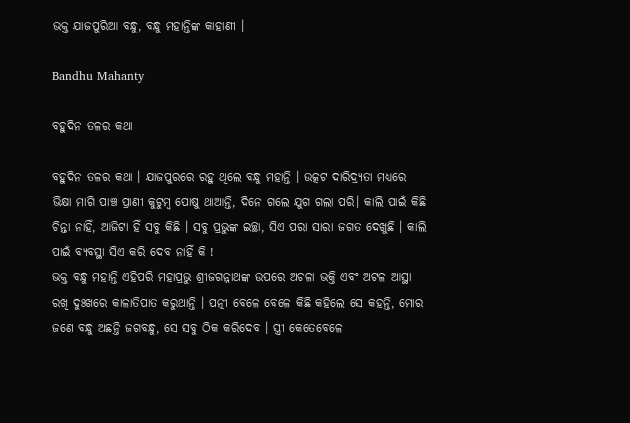ଭକ୍ତ ଯାଜପୁରିଆ ବନ୍ଧୁ, ବନ୍ଧୁ ମହାନ୍ତିଙ୍କ କାହାଣୀ ।

Bandhu Mahanty

ବହୁଦିନ ତଳର କଥା

ବହୁଦିନ ତଳର କଥା । ଯାଜପୁରରେ ରହୁ ଥିଲେ ବନ୍ଧୁ ମହାନ୍ତି । ଉତ୍କଟ ଦାରିଦ୍ର୍ୟତା ମଧ୍ୟରେ ଭିକ୍ଷା ମାଗି ପାଞ୍ଚ ପ୍ରାଣୀ କୁଟୁମ୍ବ ପୋଷୁ ଥାଆନ୍ତି, ଦିନେ ଗଲେ ଯୁଗ ଗଲା ପରି। କାଲି ପାଇଁ କିଛି ଚିନ୍ତା ନାହିଁ, ଆଜିଟା ହିଁ ସବୁ କିଛି । ସବୁ ପ୍ରଭୁଙ୍କ ଇଚ୍ଛା, ସିଏ ପରା ସାରା ଜଗତ ଦେଖୁଛି । କାଲି ପାଇଁ ବ୍ୟବସ୍ଥା ସିଏ କରି ଦେବ ନାହିଁ କି !
ଭକ୍ତ ବନ୍ଧୁ ମହାନ୍ତି ଏହିପରି ମହାପ୍ରଭୁ ଶ୍ରୀଜଗନ୍ନାଥଙ୍କ ଉପରେ ଅଚଳା ଭକ୍ତି ଏବଂ ଅଟଳ ଆସ୍ଥା ରଖି ଦୁଃଖରେ କାଳାତିପାତ କରୁଥାନ୍ତି । ପତ୍ନୀ ବେଳେ ବେଳେ କିଛି କହିଲେ ସେ କହନ୍ତି, ମୋର ଜଣେ ବନ୍ଧୁ ଅଛନ୍ତି ଜଗବନ୍ଧୁ, ସେ ସବୁ ଠିକ କରିଦେବ । ସ୍ତ୍ରୀ କେତେବେଳେ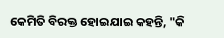କେମିତି ବିରକ୍ତ ହୋଇଯାଇ କହନ୍ତି, "କି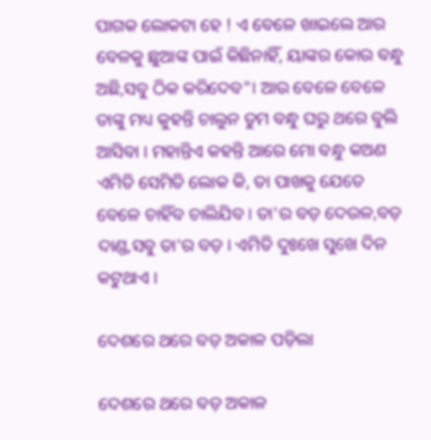ପାଗକ ଲୋକଟା ହେ ! ଏ ବେଳେ ଖାଇଲେ ଆର ବେଳକୁ ଛୁଆଙ୍କ ପାଇଁ କିଛିନାହିଁ, ୟାଙ୍କର କୋଉ ବନ୍ଧୁ ଅଛି,ସବୁ ଠିକ କରିଦେବ"। ଆଉ ବେଳେ ବେଳେ ତାଙ୍କୁ ମଧ୍ୟ କୁହନ୍ତି ଚାଲୁନ ତୁମ ବନ୍ଧୁ ଘରୁ ଥରେ ବୁଲି ଆସିବା । ମହାନ୍ତିଏ କହନ୍ତି ଆରେ ମୋ ବନ୍ଧୁ କଅଣ ଏମିତି ସେମିତି ଲୋକ କି, ତା ପାଖକୁ ଯେତେ ବେଳେ ଚାହିଁବ ଚାଲିଯିବ । ତା'ର ବଡ଼ ଦେଉଳ,ବଡ଼ ଦାଣ୍ଡ,ସବୁ ତା'ର ବଡ଼ । ଏମିତି ଦୁଃଖେ ସୁଖେ ଦିନ କଟୁଥାଏ ।

ଦେଶରେ ଥରେ ବଡ଼ ଅକାଳ ପଡ଼ିଲା

ଦେଶରେ ଥରେ ବଡ଼ ଅକାଳ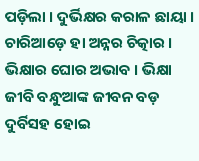ପଡ଼ିଲା । ଦୁର୍ଭିକ୍ଷର କରାଳ ଛାୟା । ଚାରିଆଡ଼େ ହା ଅନ୍ନର ଚିତ୍କାର । ଭିକ୍ଷାର ଘୋର ଅଭାବ । ଭିକ୍ଷା ଜୀବି ବନ୍ଧୁଆଙ୍କ ଜୀବନ ବଡ଼ ଦୁର୍ବିସହ ହୋଇ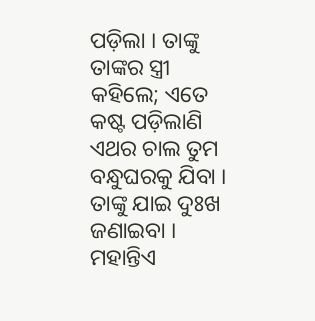ପଡ଼ିଲା । ତାଙ୍କୁ ତାଙ୍କର ସ୍ତ୍ରୀ କହିଲେ; ଏତେ କଷ୍ଟ ପଡ଼ିଲାଣି ଏଥର ଚାଲ ତୁମ ବନ୍ଧୁଘରକୁ ଯିବା । ତାଙ୍କୁ ଯାଇ ଦୁଃଖ ଜଣାଇବା । ମହାନ୍ତିଏ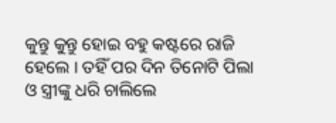କୁନ୍ତୁ କୁନ୍ତୁ ହୋଇ ବହୁ କଷ୍ଟରେ ରାଜି ହେଲେ । ତହିଁ ପର ଦିନ ତିନୋଟି ପିଲା ଓ ସ୍ତ୍ରୀଙ୍କୁ ଧରି ଚାଲିଲେ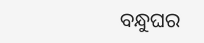ବନ୍ଧୁଘର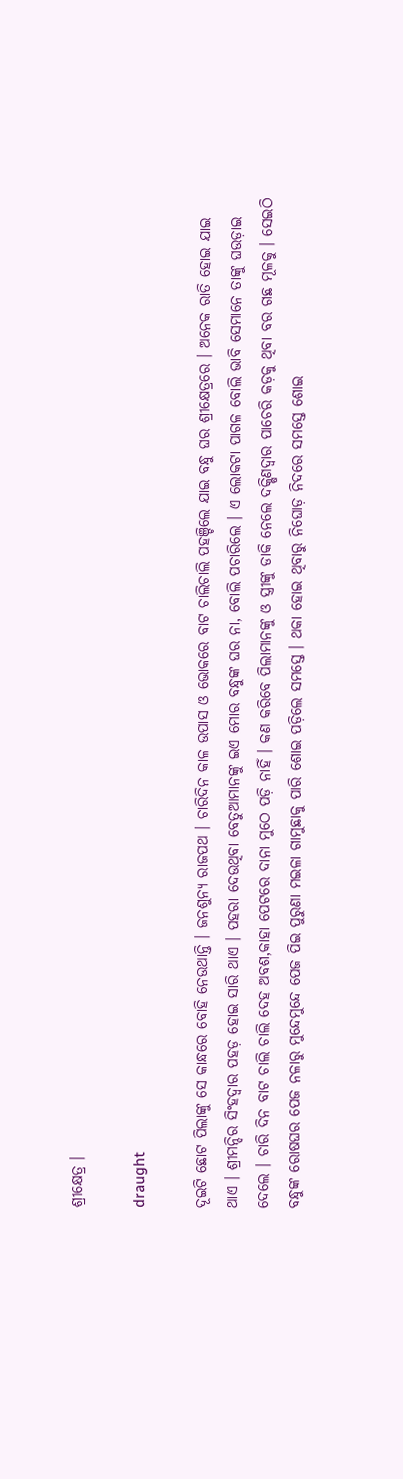ଶ୍ରୀକ୍ଷେତ୍ର ।

draught

ଦୂଇଟି ଛୋଟ ପିଲାଙ୍କୁ ସେ କାନ୍ଧରେ ବୋହି ନେଉଥାନ୍ତି । ଜନଶୁନ୍ୟ ରାଜପଥ । ଚାରିଦିନ କାଳ ଉପାସ ଓ ଭୋକରେ ବାଟ ଚାଲିଚାଲି ପହଞ୍ଚିଲେ ଯାଇ ବନ୍ଧୁ ଘର ଶ୍ରୀକ୍ଷେତ୍ରରେ । ଅନେକ ରାତି ହୋଇ ଯାଇ ଥାଏ । ଶ୍ରୀମନ୍ଦିର ସିଂହଦ୍ୱାର ପହଡ଼ ହୋଇ ସାରି ଥାଏ । ପହରା ଦେଉଥିବା ବେତୁଆମାନଙ୍କୁ ଇଏ ମୋର ବନ୍ଧୁଙ୍କ ଘର ନା, ବୋଲି ପଚାରିଲେ । ଏ ଲୋକଟା ପାଗଳ ବୋଲି ଭାବି ସେମାନେ ତାଙ୍କୁ ଘଉଡ଼ାଇ ଦେଲେ । ଚାରି ଦିନ ବାଟ ଚାଲି ଚାଲି ଦେହ ଅବଶ,କାହା ପେଟରେ ଦାନା ମୁଠେ ପଡ଼ି ନାହିଁ । କଣ କରିବେ ପିଲାମାନଙ୍କୁ ଓ ସ୍ତ୍ରୀଙ୍କୁ ଡାକି ନେଲେ ଦକ୍ଷିଣଦ୍ଵାର ପାଚେରି କଡ଼କୁ ଥିବା ବର ଗଛ ମୂଳକୁ । ସେଇଠି ବନ୍ଧୁଙ୍କ ରୋଷଘର ପେଜ ନଳାରୁ ମୁନ୍ଦେମୁନ୍ଦେ ପେଜ ପିଇ ପୁରୁଣା ମଇଳା ଗାମୁଛାକୁ ପାରି ଶୋଇ ପଡ଼ିଲେ ସମସ୍ତେ । ଥକା ହୋଇ ଥିବାରୁ ନିଘୋଡ଼ ନିଦରେ ସମସ୍ତେ ଶୋଇ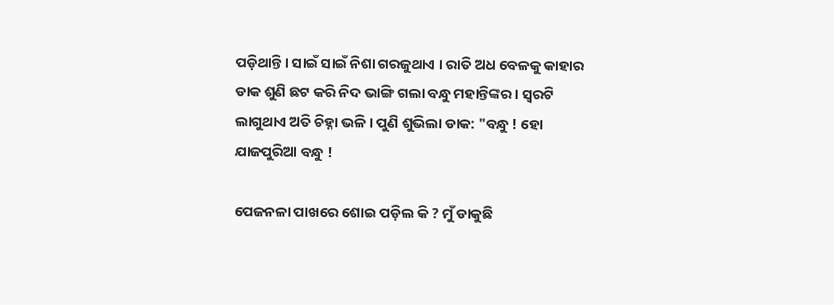ପଡ଼ିଥାନ୍ତି । ସାଇଁ ସାଇଁ ନିଶା ଗରଜୁଥାଏ । ରାତି ଅଧ ବେଳକୁ କାହାର ଡାକ ଶୁଣି ଛଟ କରି ନିଦ ଭାଙ୍ଗି ଗଲା ବନ୍ଧୁ ମହାନ୍ତିଙ୍କର । ସ୍ଵରଟି ଲାଗୁଥାଏ ଅତି ଚିହ୍ନା ଭଳି । ପୁଣି ଶୁଭିଲା ଡାକ: "ବନ୍ଧୁ ! ହୋ ଯାଜପୁରିଆ ବନ୍ଧୁ !

ପେଜନଳା ପାଖରେ ଶୋଇ ପଡ଼ିଲ କି ? ମୁଁ ଡାକୁଛି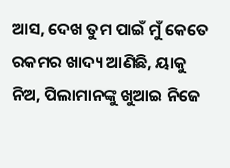ଆସ, ଦେଖ ତୁମ ପାଇଁ ମୁଁ କେତେ ରକମର ଖାଦ୍ୟ ଆଣିଛି, ୟାକୁ ନିଅ, ପିଲାମାନଙ୍କୁ ଖୁଆଇ ନିଜେ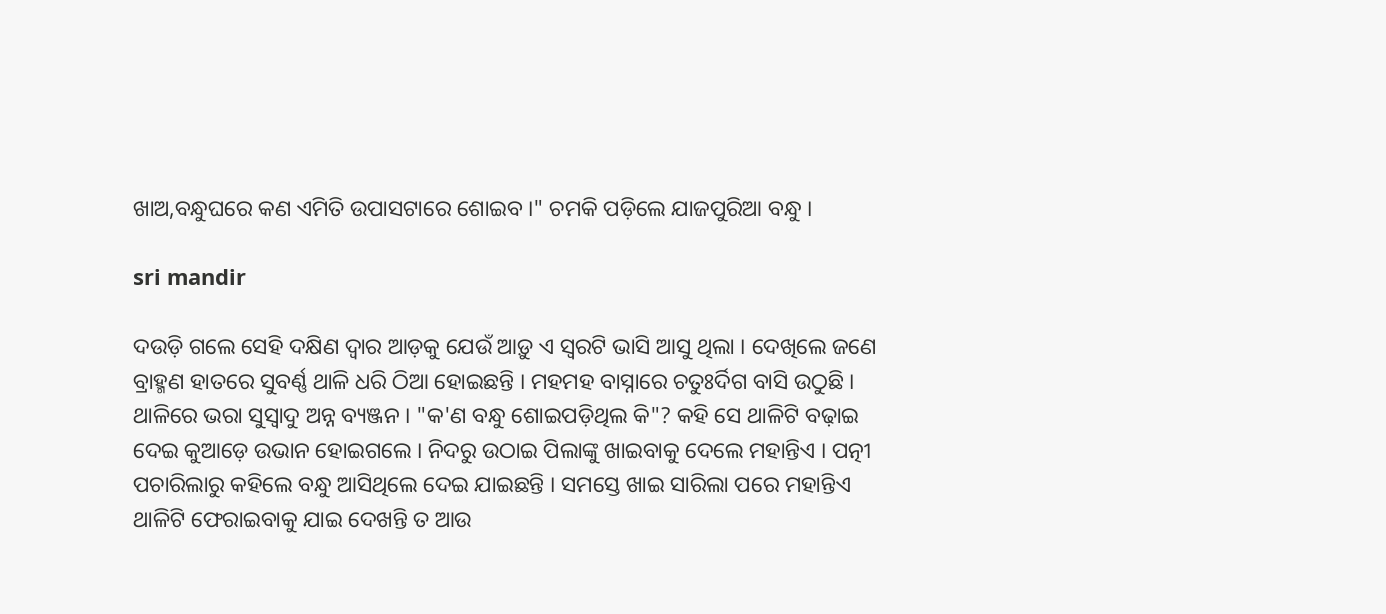ଖାଅ,ବନ୍ଧୁଘରେ କଣ ଏମିତି ଉପାସଟାରେ ଶୋଇବ ।" ଚମକି ପଡ଼ିଲେ ଯାଜପୁରିଆ ବନ୍ଧୁ ।

sri mandir

ଦଉଡ଼ି ଗଲେ ସେହି ଦକ୍ଷିଣ ଦ୍ୱାର ଆଡ଼କୁ ଯେଉଁ ଆଡ଼ୁ ଏ ସ୍ୱରଟି ଭାସି ଆସୁ ଥିଲା । ଦେଖିଲେ ଜଣେ ବ୍ରାହ୍ମଣ ହାତରେ ସୁବର୍ଣ୍ଣ ଥାଳି ଧରି ଠିଆ ହୋଇଛନ୍ତି । ମହମହ ବାସ୍ନାରେ ଚତୁଃର୍ଦିଗ ବାସି ଉଠୁଛି । ଥାଳିରେ ଭରା ସୁସ୍ବାଦୁ ଅନ୍ନ ବ୍ୟଞ୍ଜନ । "କ'ଣ ବନ୍ଧୁ ଶୋଇପଡ଼ିଥିଲ କି"? କହି ସେ ଥାଳିଟି ବଢ଼ାଇ ଦେଇ କୁଆଡ଼େ ଉଭାନ ହୋଇଗଲେ । ନିଦରୁ ଉଠାଇ ପିଲାଙ୍କୁ ଖାଇବାକୁ ଦେଲେ ମହାନ୍ତିଏ । ପତ୍ନୀ ପଚାରିଲାରୁ କହିଲେ ବନ୍ଧୁ ଆସିଥିଲେ ଦେଇ ଯାଇଛନ୍ତି । ସମସ୍ତେ ଖାଇ ସାରିଲା ପରେ ମହାନ୍ତିଏ ଥାଳିଟି ଫେରାଇବାକୁ ଯାଇ ଦେଖନ୍ତି ତ ଆଉ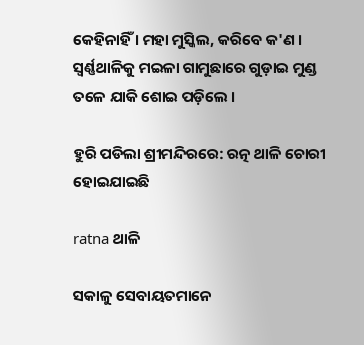କେହିନାହିଁ । ମହା ମୁସ୍କିଲ, କରିବେ କ'ଣ । ସ୍ବର୍ଣ୍ଣଥାଳିକୁ ମଇଳା ଗାମୁଛାରେ ଗୁଡ଼ାଇ ମୁଣ୍ଡ ତଳେ ଯାକି ଶୋଇ ପଡ଼ିଲେ ।

ହୁରି ପଡିଲା ଶ୍ରୀମନ୍ଦିରରେ: ରତ୍ନ ଥାଳି ଚୋରୀ ହୋଇଯାଇଛି

ratna ଥାଳି

ସକାଳୁ ସେବାୟତମାନେ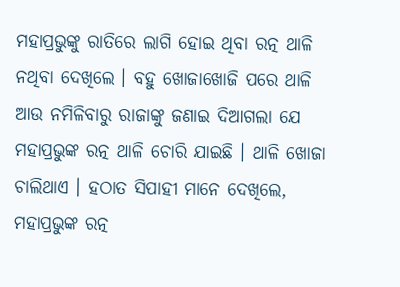ମହାପ୍ରଭୁଙ୍କୁ ରାତିରେ ଲାଗି ହୋଇ ଥିବା ରତ୍ନ ଥାଳି ନଥିବା ଦେଖିଲେ । ବହୁ ଖୋଜାଖୋଜି ପରେ ଥାଳି ଆଉ ନମିଳିବାରୁ ରାଜାଙ୍କୁ ଜଣାଇ ଦିଆଗଲା ଯେ ମହାପ୍ରଭୁଙ୍କ ରତ୍ନ ଥାଳି ଚୋରି ଯାଇଛି । ଥାଳି ଖୋଜା ଚାଲିଥାଏ । ହଠାତ ସିପାହୀ ମାନେ ଦେଖିଲେ, ମହାପ୍ରଭୁଙ୍କ ରତ୍ନ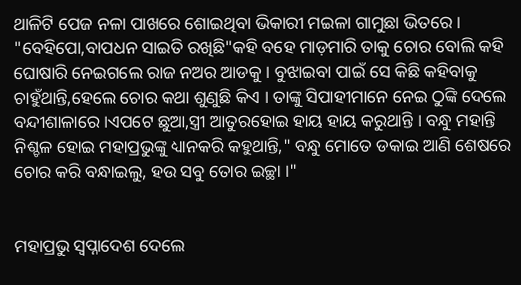ଥାଳିଟି ପେଜ ନଳା ପାଖରେ ଶୋଇଥିବା ଭିକାରୀ ମଇଳା ଗାମୁଛା ଭିତରେ । "ବେହିପୋ,ବାପଧନ ସାଇତି ରଖିଛି"କହି ବହେ ମାଡ଼ମାରି ତାକୁ ଚୋର ବୋଲି କହି ଘୋଷାରି ନେଇଗଲେ ରାଜ ନଅର ଆଡକୁ । ବୁଝାଇବା ପାଇଁ ସେ କିଛି କହିବାକୁ ଚାହୁଁଥାନ୍ତି,ହେଲେ ଚୋର କଥା ଶୁଣୁଛି କିଏ । ତାଙ୍କୁ ସିପାହୀମାନେ ନେଇ ଠୁଙ୍କି ଦେଲେ ବନ୍ଦୀଶାଳାରେ ।ଏପଟେ ଛୁଆ,ସ୍ତ୍ରୀ ଆତୁରହୋଇ ହାୟ ହାୟ କରୁଥାନ୍ତି । ବନ୍ଧୁ ମହାନ୍ତି ନିଶ୍ଚଳ ହୋଇ ମହାପ୍ରଭୁଙ୍କୁ ଧ୍ୟାନକରି କହୁଥାନ୍ତି," ବନ୍ଧୁ ମୋତେ ଡକାଇ ଆଣି ଶେଷରେ ଚୋର କରି ବନ୍ଧାଇଲୁ, ହଉ ସବୁ ତୋର ଇଚ୍ଛା ।"


ମହାପ୍ରଭୁ ସ୍ଵପ୍ନାଦେଶ ଦେଲେ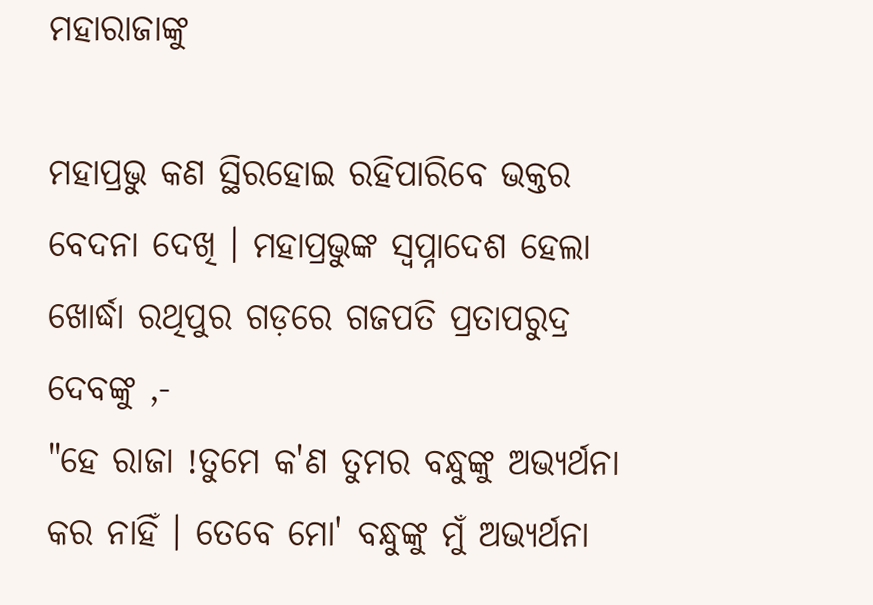ମହାରାଜାଙ୍କୁ

ମହାପ୍ରଭୁ କଣ ସ୍ଥିରହୋଇ ରହିପାରିବେ ଭକ୍ତର ବେଦନା ଦେଖି । ମହାପ୍ରଭୁଙ୍କ ସ୍ୱପ୍ନାଦେଶ ହେଲା ଖୋର୍ଦ୍ଧା ରଥିପୁର ଗଡ଼ରେ ଗଜପତି ପ୍ରତାପରୁଦ୍ର ଦେବଙ୍କୁ ,-
"ହେ ରାଜା !ତୁମେ କ'ଣ ତୁମର ବନ୍ଧୁଙ୍କୁ ଅଭ୍ୟର୍ଥନା କର ନାହିଁ । ତେବେ ମୋ' ବନ୍ଧୁଙ୍କୁ ମୁଁ ଅଭ୍ୟର୍ଥନା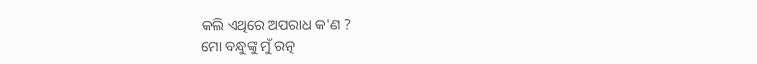କଲି ଏଥିରେ ଅପରାଧ କ'ଣ ?
ମୋ ବନ୍ଧୁଙ୍କୁ ମୁଁ ରତ୍ନ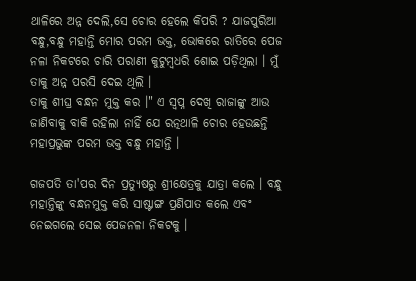ଥାଳିରେ ଅନ୍ନ ଦେଲି,ସେ ଚୋର ହେଲେ କିପରି ? ଯାଜପୁରିଆ ବନ୍ଧୁ,ବନ୍ଧୁ ମହାନ୍ତି ମୋର ପରମ ଭକ୍ତ, ଭୋକରେ ରାତିରେ ପେଜ ନଳା ନିକଟରେ ଚାରି ପରାଣୀ କୁଟୁମ୍ବଧରି ଶୋଇ ପଡ଼ିଥିଲା । ମୁଁ ତାକୁ ଅନ୍ନ ପରସି ଦେଇ ଥିଲି ।
ତାକୁ ଶୀଘ୍ର ବନ୍ଧନ ମୁକ୍ତ କର ।" ଏ ସ୍ବପ୍ନ ଦେଖି ରାଜାଙ୍କୁ ଆଉ ଜାଣିବାକୁ ବାକି ରହିଲା ନାହିଁ ଯେ ରତ୍ନଥାଳି ଚୋର ହେଉଛନ୍ତି ମହାପ୍ରଭୁଙ୍କ ପରମ ଭକ୍ତ ବନ୍ଧୁ ମହାନ୍ତି ।

ଗଜପତି ତା'ପର ଦିନ ପ୍ରତ୍ୟୁଷରୁ ଶ୍ରୀକ୍ଷେତ୍ରକୁ ଯାତ୍ରା କଲେ । ବନ୍ଧୁ ମହାନ୍ତିଙ୍କୁ ବନ୍ଧନମୁକ୍ତ କରି ସାଷ୍ଟାଙ୍ଗ ପ୍ରଣିପାତ କଲେ ଏବଂ ନେଇଗଲେ ସେଇ ପେଜନଳା ନିକଟକୁ ।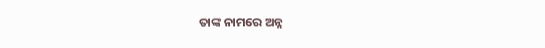ତାଙ୍କ ନାମରେ ଅନ୍ନ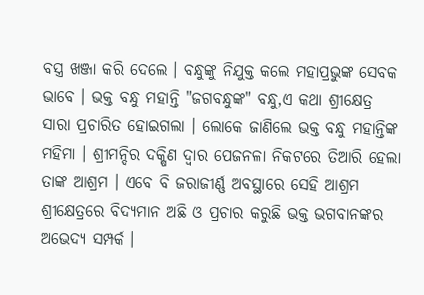ବସ୍ତ୍ର ଖଞ୍ଜା କରି ଦେଲେ । ବନ୍ଧୁଙ୍କୁ ନିଯୁକ୍ତ କଲେ ମହାପ୍ରଭୁଙ୍କ ସେବକ ଭାବେ । ଭକ୍ତ ବନ୍ଧୁ ମହାନ୍ତି "ଜଗବନ୍ଧୁଙ୍କ" ବନ୍ଧୁ,ଏ କଥା ଶ୍ରୀକ୍ଷେତ୍ର ସାରା ପ୍ରଚାରିତ ହୋଇଗଲା । ଲୋକେ ଜାଣିଲେ ଭକ୍ତ ବନ୍ଧୁ ମହାନ୍ତିଙ୍କ ମହିମା । ଶ୍ରୀମନ୍ଦିର ଦକ୍ଷିଣ ଦ୍ଵାର ପେଜନଳା ନିକଟରେ ତିଆରି ହେଲା ତାଙ୍କ ଆଶ୍ରମ । ଏବେ ବି ଜରାଜୀର୍ଣ୍ଣ ଅବସ୍ଥାରେ ସେହି ଆଶ୍ରମ ଶ୍ରୀକ୍ଷେତ୍ରରେ ବିଦ୍ୟମାନ ଅଛି ଓ ପ୍ରଚାର କରୁଛି ଭକ୍ତ ଭଗବାନଙ୍କର ଅଭେଦ୍ୟ ସମ୍ପର୍କ ।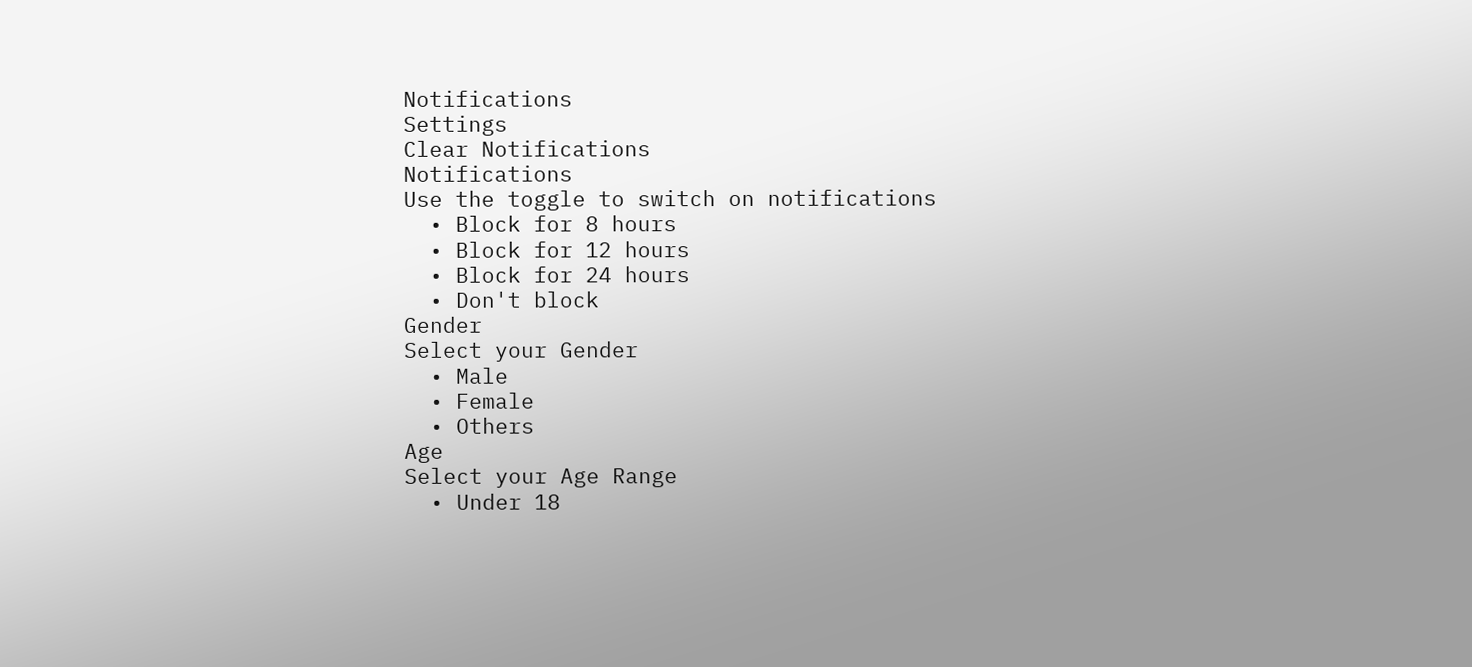Notifications
Settings
Clear Notifications
Notifications
Use the toggle to switch on notifications
  • Block for 8 hours
  • Block for 12 hours
  • Block for 24 hours
  • Don't block
Gender
Select your Gender
  • Male
  • Female
  • Others
Age
Select your Age Range
  • Under 18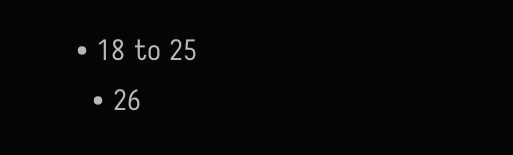• 18 to 25
  • 26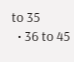to 35
  • 36 to 45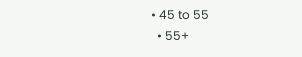• 45 to 55
  • 55+